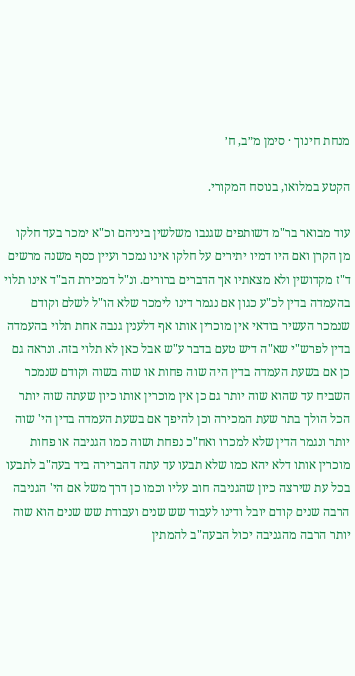מנחת חינוך · סימן מ״ב, ח׳

הקטע במלואו, בנוסח המקורי.

עוד מבואר בר"מ דשותפים שגנבו משלשין ביניהם וכ"א ימכר בעד חלקו מן הקרן ואם היו דמיו יתירים על חלקו אינו נמכר ועיין כסף משנה מרשים ד"ז מקדושין ולא מצאתיו אך הדברים ברורים. ונ"ל דמכירת הב"ד אינו תלוי בהעמדה בדין לכ"ע כגון אם נגמר דינו לימכר שלא הו"ל לשלם וקודם שנמכר העשיר בודאי אין מוכרין אותו אף דלענין גנבה אחת תלוי בהעמדה בדין לפרש"י שא"ה דיש טעם בדבר ע"ש אבל כאן לא תלוי בזה. ונראה גם כן אם בשעת העמדה בדין היה שוה פחות או שוה בשוה וקודם שנמכר השביח עד שהוא שוה יותר גם כן אין מוכרין אותו כיון שעתה שוה יותר הכל הולך בתר שעת המכירה וכן להיפך אם בשעת העמדה בדין הי' שוה יותר ונגמר הדין שלא למכרו ואח"כ נפחת ושוה כמו הגניבה או פחות מוכרין אותו דלא יהא כמו שלא תבעו עד עתה דהברירה ביד בעה"ב לתבעו בכל עת שירצה כיון שהגניבה חוב עליו וכמו כן דרך משל אם הי' הגניבה הרבה שנים קודם יובל ודינו לעבוד שש שנים ועבודת שש שנים הוא שוה יותר הרבה מהגניבה יכול הבעה"ב להמתין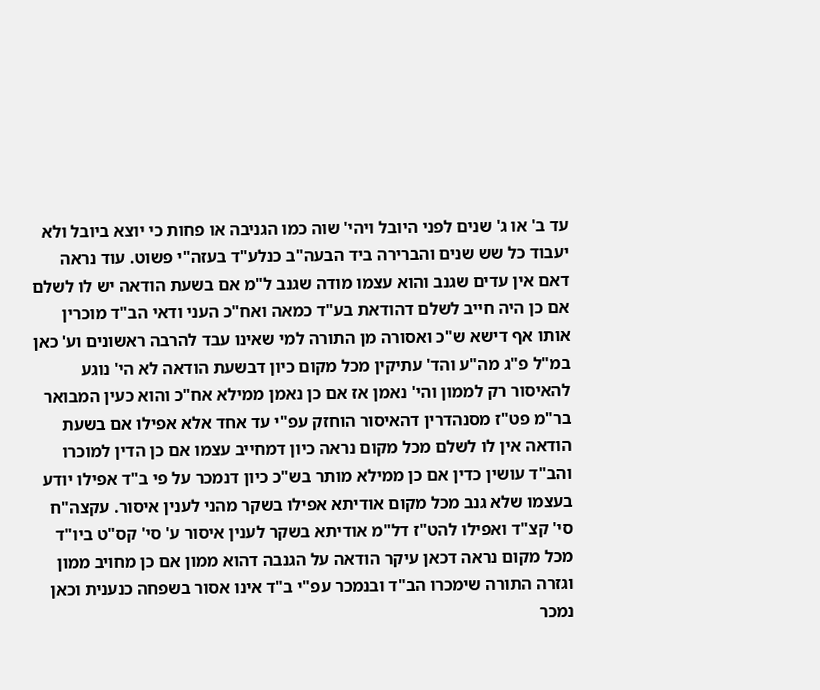עד ב' או ג' שנים לפני היובל ויהי' שוה כמו הגניבה או פחות כי יוצא ביובל ולא יעבוד כל שש שנים והברירה ביד הבעה"ב כנלע"ד בעזה"י פשוט. עוד נראה דאם אין עדים שגנב והוא עצמו מודה שגנב ל"מ אם בשעת הודאה יש לו לשלם אם כן היה חייב לשלם דהודאת בע"ד כמאה ואח"כ העני ודאי הב"ד מוכרין אותו אף דישא ש"כ ואסורה מן התורה למי שאינו עבד להרבה ראשונים וע' כאן במ"ל פ"ג מה"ע והד' עתיקין מכל מקום כיון דבשעת הודאה לא הי' נוגע להאיסור רק לממון והי' נאמן אז אם כן נאמן ממילא אח"כ והוא כעין המבואר בר"מ פט"ז מסנהדרין דהאיסור הוחזק עפ"י עד אחד אלא אפילו אם בשעת הודאה אין לו לשלם מכל מקום נראה כיון דמחייב עצמו אם כן הדין למוכרו והב"ד עושין כדין אם כן ממילא מותר בש"כ כיון דנמכר על פי ב"ד אפילו יודע בעצמו שלא גנב מכל מקום אודיתא אפילו בשקר מהני לענין איסור. עקצה"ח סי' קצ"ד ואפילו להט"ז דל"מ אודיתא בשקר לענין איסור ע' סי' קס"ט ביו"ד מכל מקום נראה דכאן עיקר הודאה על הגנבה דהוא ממון אם כן מחויב ממון וגזרה התורה שימכרו הב"ד ובנמכר עפ"י ב"ד אינו אסור בשפחה כנענית וכאן נמכר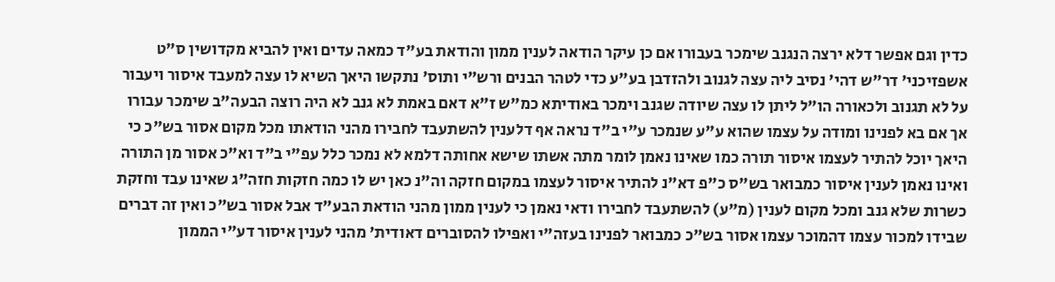כדין וגם אפשר דלא ירצה הנגנב שימכר בעבורו אם כן עיקר הודאה לענין ממון והודאת בע"ד כמאה עדים ואין להביא מקדושין ס"ט אשפזיכני' דר"ש דהי' נסיב ליה עצה לגנוב ולהזדבן בע"ע כדי לטהר הבנים ורש"י ותוס' נתקשו היאך השיא לו עצה למעבד איסור ויעבור על לא תגנוב ולכאורה הו"ל ליתן לו עצה שיודה שגנב וימכר באודיתא כמ"ש ז"א דאם באמת לא גנב לא היה רוצה הבעה"ב שימכר עבורו אך אם בא לפנינו ומודה על עצמו שהוא ע"ע שנמכר ע"י ב"ד נראה אף דלענין להשתעבד לחבירו מהני הודאתו מכל מקום אסור בש"כ כי היאך יוכל להתיר לעצמו איסור תורה כמו שאינו נאמן לומר מתה אשתו שישא אחותה דלמא לא נמכר כלל עפ"י ב"ד וא"כ אסור מן התורה ואינו נאמן לענין איסור כמבואר בש"ס כ"פ דא"נ להתיר איסור לעצמו במקום חזקה וה"נ כאן יש לו כמה חזקות חזה"ג שאינו עבד וחזקת כשרות שלא גנב ומכל מקום לענין (מ"ע) להשתעבד לחבירו ודאי נאמן כי לענין ממון מהני הודאת הבע"ד אבל אסור בש"כ ואין זה דברים שבידו למכור עצמו דהמוכר עצמו אסור בש"כ כמבואר לפנינו בעזה"י ואפילו להסוברים דאודית' מהני לענין איסור דע"י הממון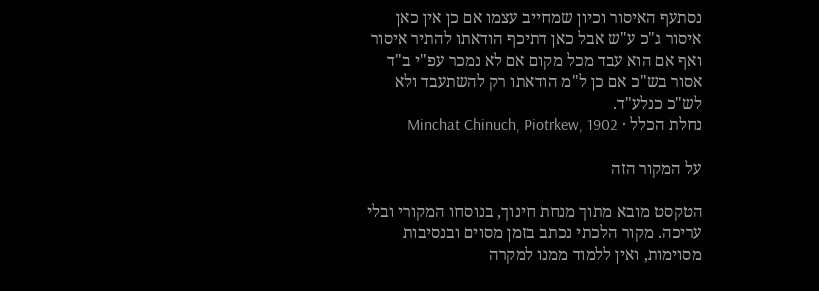נסתעף האיסור וכיון שמחייב עצמו אם כן אין כאן איסור ג"כ ע"ש אבל כאן דתיכף הודאתו להתיר איסור ואף אם הוא עבד מכל מקום אם לא נמכר עפ"י ב"ד אסור בש"כ אם כן ל"מ הודאתו רק להשתעבד ולא לש"כ כנלע"ד.
נחלת הכלל · Minchat Chinuch, Piotrkew, 1902

על המקור הזה

הטקסט מובא מתוך מנחת חינוך, בנוסחו המקורי ובלי עריכה. מקור הלכתי נכתב בזמן מסוים ובנסיבות מסוימות, ואין ללמוד ממנו למקרה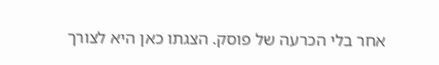אחר בלי הכרעה של פוסק. הצגתו כאן היא לצורך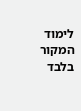לימוד המקור בלבד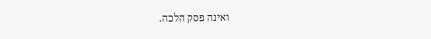ואינה פסק הלכה.